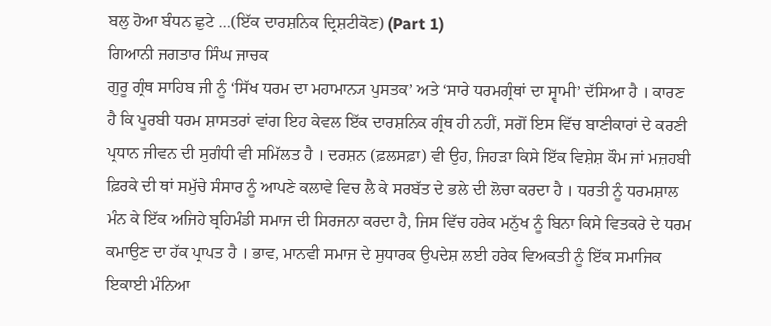ਬਲੁ ਹੋਆ ਬੰਧਨ ਛੁਟੇ …(ਇੱਕ ਦਾਰਸ਼ਨਿਕ ਦ੍ਰਿਸ਼ਟੀਕੋਣ) (Part 1)
ਗਿਆਨੀ ਜਗਤਾਰ ਸਿੰਘ ਜਾਚਕ
ਗੁਰੂ ਗ੍ਰੰਥ ਸਾਹਿਬ ਜੀ ਨੂੰ ‘ਸਿੱਖ ਧਰਮ ਦਾ ਮਹਾਮਾਨ੍ਯ ਪੁਸਤਕ’ ਅਤੇ ‘ਸਾਰੇ ਧਰਮਗ੍ਰੰਥਾਂ ਦਾ ਸ੍ਵਾਮੀ’ ਦੱਸਿਆ ਹੈ । ਕਾਰਣ ਹੈ ਕਿ ਪੂਰਬੀ ਧਰਮ ਸ਼ਾਸਤਰਾਂ ਵਾਂਗ ਇਹ ਕੇਵਲ ਇੱਕ ਦਾਰਸ਼ਨਿਕ ਗ੍ਰੰਥ ਹੀ ਨਹੀਂ, ਸਗੋਂ ਇਸ ਵਿੱਚ ਬਾਣੀਕਾਰਾਂ ਦੇ ਕਰਣੀ ਪ੍ਰਧਾਨ ਜੀਵਨ ਦੀ ਸੁਗੰਧੀ ਵੀ ਸਮਿੱਲਤ ਹੈ । ਦਰਸ਼ਨ (ਫ਼ਲਸਫ਼ਾ) ਵੀ ਉਹ, ਜਿਹੜਾ ਕਿਸੇ ਇੱਕ ਵਿਸ਼ੇਸ਼ ਕੌਮ ਜਾਂ ਮਜ਼ਹਬੀ ਫ਼ਿਰਕੇ ਦੀ ਥਾਂ ਸਮੁੱਚੇ ਸੰਸਾਰ ਨੂੰ ਆਪਣੇ ਕਲਾਵੇ ਵਿਚ ਲੈ ਕੇ ਸਰਬੱਤ ਦੇ ਭਲੇ ਦੀ ਲੋਚਾ ਕਰਦਾ ਹੈ । ਧਰਤੀ ਨੂੰ ਧਰਮਸ਼ਾਲ ਮੰਨ ਕੇ ਇੱਕ ਅਜਿਹੇ ਬ੍ਰਹਿਮੰਡੀ ਸਮਾਜ ਦੀ ਸਿਰਜਨਾ ਕਰਦਾ ਹੈ, ਜਿਸ ਵਿੱਚ ਹਰੇਕ ਮਨੁੱਖ ਨੂੰ ਬਿਨਾ ਕਿਸੇ ਵਿਤਕਰੇ ਦੇ ਧਰਮ ਕਮਾਉਣ ਦਾ ਹੱਕ ਪ੍ਰਾਪਤ ਹੈ । ਭਾਵ, ਮਾਨਵੀ ਸਮਾਜ ਦੇ ਸੁਧਾਰਕ ਉਪਦੇਸ਼ ਲਈ ਹਰੇਕ ਵਿਅਕਤੀ ਨੂੰ ਇੱਕ ਸਮਾਜਿਕ ਇਕਾਈ ਮੰਨਿਆ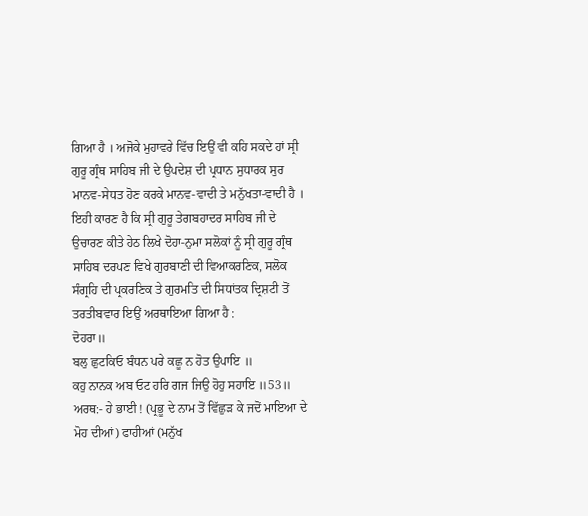ਗਿਆ ਹੈ । ਅਜੋਕੇ ਮੁਹਾਵਰੇ ਵਿੱਚ ਇਉਂ ਵੀ ਕਹਿ ਸਕਦੇ ਹਾਂ ਸ੍ਰੀ ਗੁਰੂ ਗ੍ਰੰਥ ਸਾਹਿਬ ਜੀ ਦੇ ਉਪਦੇਸ਼ ਦੀ ਪ੍ਰਧਾਨ ਸੁਧਾਰਕ ਸੁਰ ਮਾਨਵ-ਸੇਧਤ ਹੋਣ ਕਰਕੇ ਮਾਨਵ-ਵਾਦੀ ਤੇ ਮਨੁੱਖਤਾ-ਵਾਦੀ ਹੈ ।
ਇਹੀ ਕਾਰਣ ਹੈ ਕਿ ਸ੍ਰੀ ਗੁਰੂ ਤੇਗਬਹਾਦਰ ਸਾਹਿਬ ਜੀ ਦੇ ਉਚਾਰਣ ਕੀਤੇ ਹੇਠ ਲਿਖੇ ਦੋਹਾ-ਨੁਮਾ ਸਲੋਕਾਂ ਨੂੰ ਸ੍ਰੀ ਗੁਰੂ ਗ੍ਰੰਥ ਸਾਹਿਬ ਦਰਪਣ ਵਿਖੇ ਗੁਰਬਾਣੀ ਦੀ ਵਿਆਕਰਣਿਕ, ਸਲੋਕ ਸੰਗ੍ਰਹਿ ਦੀ ਪ੍ਰਕਰਣਿਕ ਤੇ ਗੁਰਮਤਿ ਦੀ ਸਿਧਾਂਤਕ ਦ੍ਰਿਸ਼ਟੀ ਤੋਂ ਤਰਤੀਬਵਾਰ ਇਉਂ ਅਰਥਾਇਆ ਗਿਆ ਹੈ :
ਦੋਹਰਾ॥
ਬਲੁ ਛੁਟਕਿਓ ਬੰਧਨ ਪਰੇ ਕਛੂ ਨ ਹੋਤ ਉਪਾਇ ॥
ਕਹੁ ਨਾਨਕ ਅਬ ਓਟ ਹਰਿ ਗਜ ਜਿਉ ਹੋਹੁ ਸਹਾਇ ॥53॥
ਅਰਥ:- ਹੇ ਭਾਈ ! (ਪ੍ਰਭੂ ਦੇ ਨਾਮ ਤੋਂ ਵਿੱਛੁੜ ਕੇ ਜਦੋਂ ਮਾਇਆ ਦੇ ਮੋਹ ਦੀਆਂ) ਫਾਹੀਆਂ (ਮਨੁੱਖ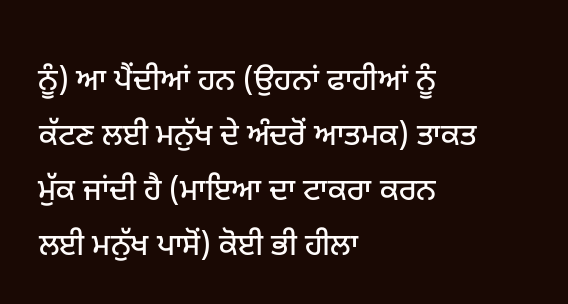ਨੂੰ) ਆ ਪੈਂਦੀਆਂ ਹਨ (ਉਹਨਾਂ ਫਾਹੀਆਂ ਨੂੰ ਕੱਟਣ ਲਈ ਮਨੁੱਖ ਦੇ ਅੰਦਰੋਂ ਆਤਮਕ) ਤਾਕਤ ਮੁੱਕ ਜਾਂਦੀ ਹੈ (ਮਾਇਆ ਦਾ ਟਾਕਰਾ ਕਰਨ ਲਈ ਮਨੁੱਖ ਪਾਸੋਂ) ਕੋਈ ਭੀ ਹੀਲਾ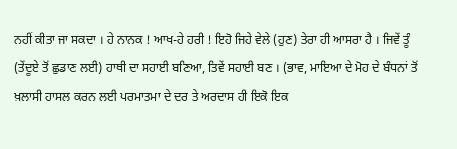ਨਹੀਂ ਕੀਤਾ ਜਾ ਸਕਦਾ । ਹੇ ਨਾਨਕ ! ਆਖ-ਹੇ ਹਰੀ ! ਇਹੋ ਜਿਹੇ ਵੇਲੇ (ਹੁਣ) ਤੇਰਾ ਹੀ ਆਸਰਾ ਹੈ । ਜਿਵੇਂ ਤੂੰ (ਤੇਂਦੂਏ ਤੋਂ ਛੁਡਾਣ ਲਈ) ਹਾਥੀ ਦਾ ਸਹਾਈ ਬਣਿਆ, ਤਿਵੇਂ ਸਹਾਈ ਬਣ । (ਭਾਵ, ਮਾਇਆ ਦੇ ਮੋਹ ਦੇ ਬੰਧਨਾਂ ਤੋਂ ਖ਼ਲਾਸੀ ਹਾਸਲ ਕਰਨ ਲਈ ਪਰਮਾਤਮਾ ਦੇ ਦਰ ਤੇ ਅਰਦਾਸ ਹੀ ਇਕੋ ਇਕ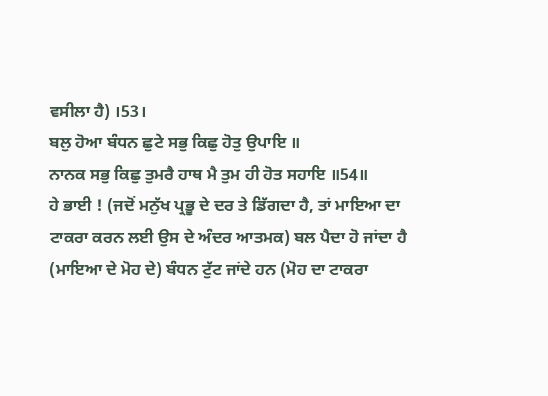ਵਸੀਲਾ ਹੈ) ।53।
ਬਲੁ ਹੋਆ ਬੰਧਨ ਛੁਟੇ ਸਭੁ ਕਿਛੁ ਹੋਤੁ ਉਪਾਇ ॥
ਨਾਨਕ ਸਭੁ ਕਿਛੁ ਤੁਮਰੈ ਹਾਥ ਮੈ ਤੁਮ ਹੀ ਹੋਤ ਸਹਾਇ ॥54॥
ਹੇ ਭਾਈ ! (ਜਦੋਂ ਮਨੁੱਖ ਪ੍ਰਭੂ ਦੇ ਦਰ ਤੇ ਡਿੱਗਦਾ ਹੈ, ਤਾਂ ਮਾਇਆ ਦਾ ਟਾਕਰਾ ਕਰਨ ਲਈ ਉਸ ਦੇ ਅੰਦਰ ਆਤਮਕ) ਬਲ ਪੈਦਾ ਹੋ ਜਾਂਦਾ ਹੈ (ਮਾਇਆ ਦੇ ਮੋਹ ਦੇ) ਬੰਧਨ ਟੁੱਟ ਜਾਂਦੇ ਹਨ (ਮੋਹ ਦਾ ਟਾਕਰਾ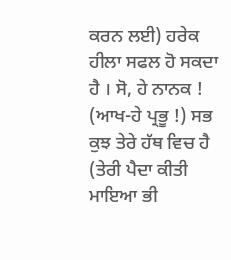ਕਰਨ ਲਈ) ਹਰੇਕ ਹੀਲਾ ਸਫਲ ਹੋ ਸਕਦਾ ਹੈ । ਸੋ, ਹੇ ਨਾਨਕ ! (ਆਖ-ਹੇ ਪ੍ਰਭੂ !) ਸਭ ਕੁਝ ਤੇਰੇ ਹੱਥ ਵਿਚ ਹੈ (ਤੇਰੀ ਪੈਦਾ ਕੀਤੀ ਮਾਇਆ ਭੀ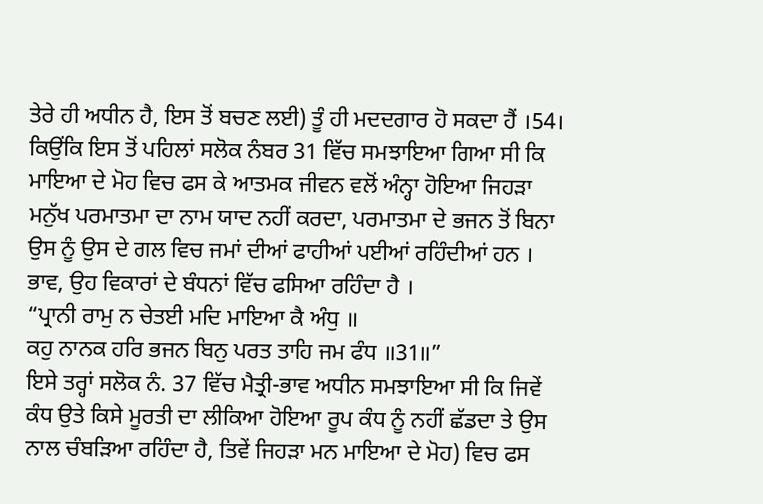ਤੇਰੇ ਹੀ ਅਧੀਨ ਹੈ, ਇਸ ਤੋਂ ਬਚਣ ਲਈ) ਤੂੰ ਹੀ ਮਦਦਗਾਰ ਹੋ ਸਕਦਾ ਹੈਂ ।54।
ਕਿਉਂਕਿ ਇਸ ਤੋਂ ਪਹਿਲਾਂ ਸਲੋਕ ਨੰਬਰ 31 ਵਿੱਚ ਸਮਝਾਇਆ ਗਿਆ ਸੀ ਕਿ ਮਾਇਆ ਦੇ ਮੋਹ ਵਿਚ ਫਸ ਕੇ ਆਤਮਕ ਜੀਵਨ ਵਲੋਂ ਅੰਨ੍ਹਾ ਹੋਇਆ ਜਿਹੜਾ ਮਨੁੱਖ ਪਰਮਾਤਮਾ ਦਾ ਨਾਮ ਯਾਦ ਨਹੀਂ ਕਰਦਾ, ਪਰਮਾਤਮਾ ਦੇ ਭਜਨ ਤੋਂ ਬਿਨਾ ਉਸ ਨੂੰ ਉਸ ਦੇ ਗਲ ਵਿਚ ਜਮਾਂ ਦੀਆਂ ਫਾਹੀਆਂ ਪਈਆਂ ਰਹਿੰਦੀਆਂ ਹਨ । ਭਾਵ, ਉਹ ਵਿਕਾਰਾਂ ਦੇ ਬੰਧਨਾਂ ਵਿੱਚ ਫਸਿਆ ਰਹਿੰਦਾ ਹੈ ।
“ਪ੍ਰਾਨੀ ਰਾਮੁ ਨ ਚੇਤਈ ਮਦਿ ਮਾਇਆ ਕੈ ਅੰਧੁ ॥
ਕਹੁ ਨਾਨਕ ਹਰਿ ਭਜਨ ਬਿਨੁ ਪਰਤ ਤਾਹਿ ਜਮ ਫੰਧ ॥31॥”
ਇਸੇ ਤਰ੍ਹਾਂ ਸਲੋਕ ਨੰ. 37 ਵਿੱਚ ਮੈਤ੍ਰੀ-ਭਾਵ ਅਧੀਨ ਸਮਝਾਇਆ ਸੀ ਕਿ ਜਿਵੇਂ ਕੰਧ ਉਤੇ ਕਿਸੇ ਮੂਰਤੀ ਦਾ ਲੀਕਿਆ ਹੋਇਆ ਰੂਪ ਕੰਧ ਨੂੰ ਨਹੀਂ ਛੱਡਦਾ ਤੇ ਉਸ ਨਾਲ ਚੰਬੜਿਆ ਰਹਿੰਦਾ ਹੈ, ਤਿਵੇਂ ਜਿਹੜਾ ਮਨ ਮਾਇਆ ਦੇ ਮੋਹ) ਵਿਚ ਫਸ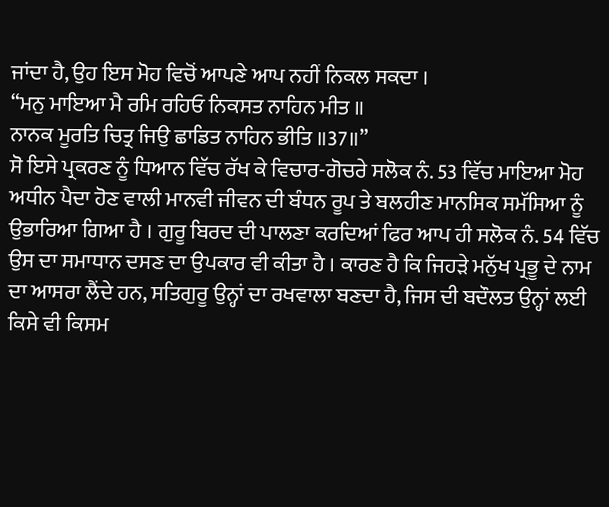ਜਾਂਦਾ ਹੈ, ਉਹ ਇਸ ਮੋਹ ਵਿਚੋਂ ਆਪਣੇ ਆਪ ਨਹੀਂ ਨਿਕਲ ਸਕਦਾ ।
“ਮਨੁ ਮਾਇਆ ਮੈ ਰਮਿ ਰਹਿਓ ਨਿਕਸਤ ਨਾਹਿਨ ਮੀਤ ॥
ਨਾਨਕ ਮੂਰਤਿ ਚਿਤ੍ਰ ਜਿਉ ਛਾਡਿਤ ਨਾਹਿਨ ਭੀਤਿ ॥37॥”
ਸੋ ਇਸੇ ਪ੍ਰਕਰਣ ਨੂੰ ਧਿਆਨ ਵਿੱਚ ਰੱਖ ਕੇ ਵਿਚਾਰ-ਗੋਚਰੇ ਸਲੋਕ ਨੰ. 53 ਵਿੱਚ ਮਾਇਆ ਮੋਹ ਅਧੀਨ ਪੈਦਾ ਹੋਣ ਵਾਲੀ ਮਾਨਵੀ ਜੀਵਨ ਦੀ ਬੰਧਨ ਰੂਪ ਤੇ ਬਲਹੀਣ ਮਾਨਸਿਕ ਸਮੱਸਿਆ ਨੂੰ ਉਭਾਰਿਆ ਗਿਆ ਹੈ । ਗੁਰੂ ਬਿਰਦ ਦੀ ਪਾਲਣਾ ਕਰਦਿਆਂ ਫਿਰ ਆਪ ਹੀ ਸਲੋਕ ਨੰ. 54 ਵਿੱਚ ਉਸ ਦਾ ਸਮਾਧਾਨ ਦਸਣ ਦਾ ਉਪਕਾਰ ਵੀ ਕੀਤਾ ਹੈ । ਕਾਰਣ ਹੈ ਕਿ ਜਿਹੜੇ ਮਨੁੱਖ ਪ੍ਰਭੂ ਦੇ ਨਾਮ ਦਾ ਆਸਰਾ ਲੈਂਦੇ ਹਨ, ਸਤਿਗੁਰੂ ਉਨ੍ਹਾਂ ਦਾ ਰਖਵਾਲਾ ਬਣਦਾ ਹੈ, ਜਿਸ ਦੀ ਬਦੌਲਤ ਉਨ੍ਹਾਂ ਲਈ ਕਿਸੇ ਵੀ ਕਿਸਮ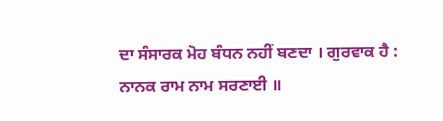ਦਾ ਸੰਸਾਰਕ ਮੋਹ ਬੰਧਨ ਨਹੀਂ ਬਣਦਾ । ਗੁਰਵਾਕ ਹੈ :
ਨਾਨਕ ਰਾਮ ਨਾਮ ਸਰਣਾਈ ॥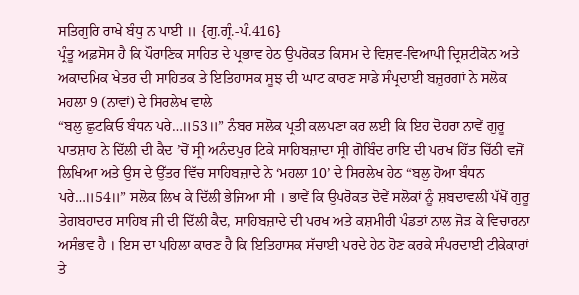ਸਤਿਗੁਰਿ ਰਾਖੇ ਬੰਧੁ ਨ ਪਾਈ ॥ {ਗੁ.ਗ੍ਰੰ.-ਪੰ.416}
ਪ੍ਰੰਤੂ ਅਫ਼ਸੋਸ ਹੈ ਕਿ ਪੌਰਾਣਿਕ ਸਾਹਿਤ ਦੇ ਪ੍ਰਭਾਵ ਹੇਠ ਉਪਰੋਕਤ ਕਿਸਮ ਦੇ ਵਿਸ਼ਵ-ਵਿਆਪੀ ਦ੍ਰਿਸ਼ਟੀਕੋਨ ਅਤੇ ਅਕਾਦਮਿਕ ਖੇਤਰ ਦੀ ਸਾਹਿਤਕ ਤੇ ਇਤਿਹਾਸਕ ਸੂਝ ਦੀ ਘਾਟ ਕਾਰਣ ਸਾਡੇ ਸੰਪ੍ਰਦਾਈ ਬਜ਼ੁਰਗਾਂ ਨੇ ਸਲੋਕ ਮਹਲਾ 9 (ਨਾਵਾਂ) ਦੇ ਸਿਰਲੇਖ ਵਾਲੇ
“ਬਲੁ ਛੁਟਕਿਓ ਬੰਧਨ ਪਰੇ…॥53॥” ਨੰਬਰ ਸਲੋਕ ਪ੍ਰਤੀ ਕਲਪਣਾ ਕਰ ਲਈ ਕਿ ਇਹ ਦੋਹਰਾ ਨਾਵੇਂ ਗੁਰੂ ਪਾਤਸ਼ਾਹ ਨੇ ਦਿੱਲੀ ਦੀ ਕੈਦ ’ਚੋਂ ਸ੍ਰੀ ਅਨੰਦਪੁਰ ਟਿਕੇ ਸਾਹਿਬਜ਼ਾਦਾ ਸ੍ਰੀ ਗੋਬਿੰਦ ਰਾਇ ਦੀ ਪਰਖ ਹਿੱਤ ਚਿੱਠੀ ਵਜੋਂ ਲਿਖਿਆ ਅਤੇ ਉਸ ਦੇ ਉੱਤਰ ਵਿੱਚ ਸਾਹਿਬਜ਼ਾਦੇ ਨੇ ‘ਮਹਲਾ 10’ ਦੇ ਸਿਰਲੇਖ ਹੇਠ “ਬਲੁ ਹੋਆ ਬੰਧਨ ਪਰੇ…॥54॥” ਸਲੋਕ ਲਿਖ ਕੇ ਦਿੱਲੀ ਭੇਜਿਆ ਸੀ । ਭਾਵੇਂ ਕਿ ਉਪਰੋਕਤ ਦੋਵੇਂ ਸਲੋਕਾਂ ਨੂੰ ਸ਼ਬਦਾਵਲੀ ਪੱਖੋਂ ਗੁਰੂ ਤੇਗਬਹਾਦਰ ਸਾਹਿਬ ਜੀ ਦੀ ਦਿੱਲੀ ਕੈਦ, ਸਾਹਿਬਜ਼ਾਦੇ ਦੀ ਪਰਖ ਅਤੇ ਕਸ਼ਮੀਰੀ ਪੰਡਤਾਂ ਨਾਲ ਜੋੜ ਕੇ ਵਿਚਾਰਨਾ ਅਸੰਭਵ ਹੈ । ਇਸ ਦਾ ਪਹਿਲਾ ਕਾਰਣ ਹੈ ਕਿ ਇਤਿਹਾਸਕ ਸੱਚਾਈ ਪਰਦੇ ਹੇਠ ਹੋਣ ਕਰਕੇ ਸੰਪਰਦਾਈ ਟੀਕੇਕਾਰਾਂ ਤੇ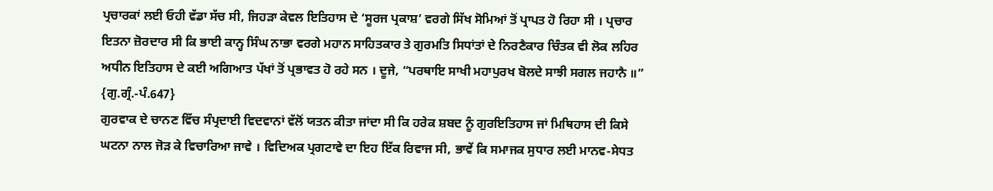ਪ੍ਰਚਾਰਕਾਂ ਲਈ ਓਹੀ ਵੱਡਾ ਸੱਚ ਸੀ, ਜਿਹੜਾ ਕੇਵਲ ਇਤਿਹਾਸ ਦੇ ‘ਸੂਰਜ ਪ੍ਰਕਾਸ਼’ ਵਰਗੇ ਸਿੱਖ ਸੋਮਿਆਂ ਤੋਂ ਪ੍ਰਾਪਤ ਹੋ ਰਿਹਾ ਸੀ । ਪ੍ਰਚਾਰ ਇਤਨਾ ਜ਼ੋਰਦਾਰ ਸੀ ਕਿ ਭਾਈ ਕਾਨ੍ਹ ਸਿੰਘ ਨਾਭਾ ਵਰਗੇ ਮਹਾਨ ਸਾਹਿਤਕਾਰ ਤੇ ਗੁਰਮਤਿ ਸਿਧਾਂਤਾਂ ਦੇ ਨਿਰਣੈਕਾਰ ਚਿੰਤਕ ਵੀ ਲੋਕ ਲਹਿਰ ਅਧੀਨ ਇਤਿਹਾਸ ਦੇ ਕਈ ਅਗਿਆਤ ਪੱਖਾਂ ਤੋਂ ਪ੍ਰਭਾਵਤ ਹੋ ਰਹੇ ਸਨ । ਦੂਜੇ, “ਪਰਥਾਇ ਸਾਖੀ ਮਹਾਪੁਰਖ ਬੋਲਦੇ ਸਾਝੀ ਸਗਲ ਜਹਾਨੈ ॥” {ਗੁ.ਗ੍ਰੰ.-ਪੰ.647}
ਗੁਰਵਾਕ ਦੇ ਚਾਨਣ ਵਿੱਚ ਸੰਪ੍ਰਦਾਈ ਵਿਦਵਾਨਾਂ ਵੱਲੋਂ ਯਤਨ ਕੀਤਾ ਜਾਂਦਾ ਸੀ ਕਿ ਹਰੇਕ ਸ਼ਬਦ ਨੂੰ ਗੁਰਇਤਿਹਾਸ ਜਾਂ ਮਿਥਿਹਾਸ ਦੀ ਕਿਸੇ ਘਟਨਾ ਨਾਲ ਜੋੜ ਕੇ ਵਿਚਾਰਿਆ ਜਾਵੇ । ਵਿਦਿਅਕ ਪ੍ਰਗਟਾਵੇ ਦਾ ਇਹ ਇੱਕ ਰਿਵਾਜ ਸੀ, ਭਾਵੇਂ ਕਿ ਸਮਾਜਕ ਸੁਧਾਰ ਲਈ ਮਾਨਵ-ਸੇਧਤ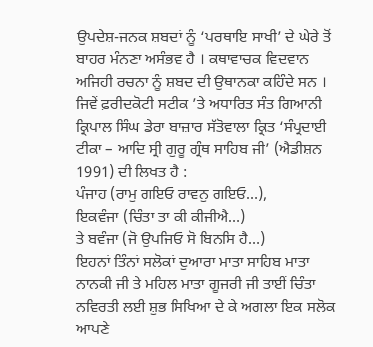ਉਪਦੇਸ਼-ਜਨਕ ਸ਼ਬਦਾਂ ਨੂੰ ‘ਪਰਥਾਇ ਸਾਖੀ’ ਦੇ ਘੇਰੇ ਤੋਂ ਬਾਹਰ ਮੰਨਣਾ ਅਸੰਭਵ ਹੈ । ਕਥਾਵਾਚਕ ਵਿਦਵਾਨ ਅਜਿਹੀ ਰਚਨਾ ਨੂੰ ਸ਼ਬਦ ਦੀ ਉਥਾਨਕਾ ਕਹਿੰਦੇ ਸਨ ।
ਜਿਵੇਂ ਫ਼ਰੀਦਕੋਟੀ ਸਟੀਕ ’ਤੇ ਅਧਾਰਿਤ ਸੰਤ ਗਿਆਨੀ ਕ੍ਰਿਪਾਲ ਸਿੰਘ ਡੇਰਾ ਬਾਜ਼ਾਰ ਸੱਤੋਵਾਲਾ ਕ੍ਰਿਤ ‘ਸੰਪ੍ਰਦਾਈ ਟੀਕਾ – ਆਦਿ ਸ੍ਰੀ ਗੁਰੂ ਗ੍ਰੰਥ ਸਾਹਿਬ ਜੀ’ (ਐਡੀਸ਼ਨ 1991) ਦੀ ਲਿਖਤ ਹੈ :
ਪੰਜਾਹ (ਰਾਮੁ ਗਇਓ ਰਾਵਨੁ ਗਇਓ…),
ਇਕਵੰਜਾ (ਚਿੰਤਾ ਤਾ ਕੀ ਕੀਜੀਐ…)
ਤੇ ਬਵੰਜਾ (ਜੋ ਉਪਜਿਓ ਸੋ ਬਿਨਸਿ ਹੈ…)
ਇਹਨਾਂ ਤਿੰਨਾਂ ਸਲੋਕਾਂ ਦੁਆਰਾ ਮਾਤਾ ਸਾਹਿਬ ਮਾਤਾ ਨਾਨਕੀ ਜੀ ਤੇ ਮਹਿਲ ਮਾਤਾ ਗੂਜਰੀ ਜੀ ਤਾਈਂ ਚਿੰਤਾ ਨਵਿਰਤੀ ਲਈ ਸ਼ੁਭ ਸਿਖਿਆ ਦੇ ਕੇ ਅਗਲਾ ਇਕ ਸਲੋਕ ਆਪਣੇ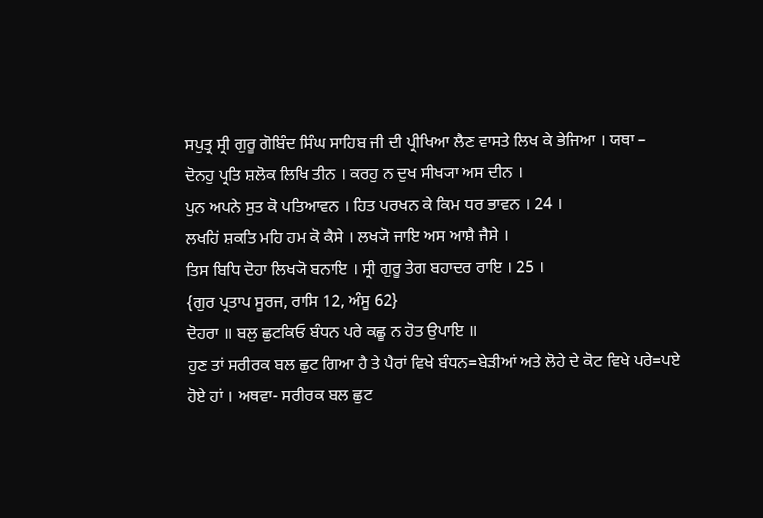ਸਪੁਤ੍ਰ ਸ੍ਰੀ ਗੁਰੂ ਗੋਬਿੰਦ ਸਿੰਘ ਸਾਹਿਬ ਜੀ ਦੀ ਪ੍ਰੀਖਿਆ ਲੈਣ ਵਾਸਤੇ ਲਿਖ ਕੇ ਭੇਜਿਆ । ਯਥਾ –
ਦੋਨਹੁ ਪ੍ਰਤਿ ਸ਼ਲੋਕ ਲਿਖਿ ਤੀਨ । ਕਰਹੁ ਨ ਦੁਖ ਸੀਖ੍ਯਾ ਅਸ ਦੀਨ ।
ਪੁਨ ਅਪਨੇ ਸੁਤ ਕੋ ਪਤਿਆਵਨ । ਹਿਤ ਪਰਖਨ ਕੇ ਕਿਮ ਧਰ ਭਾਵਨ । 24 ।
ਲਖਹਿਂ ਸ਼ਕਤਿ ਮਹਿ ਹਮ ਕੋ ਕੈਸੇ । ਲਖ੍ਯੋ ਜਾਇ ਅਸ ਆਸ਼ੈ ਜੈਸੇ ।
ਤਿਸ ਬਿਧਿ ਦੋਹਾ ਲਿਖ੍ਯੋ ਬਨਾਇ । ਸ੍ਰੀ ਗੁਰੂ ਤੇਗ ਬਹਾਦਰ ਰਾਇ । 25 ।
{ਗੁਰ ਪ੍ਰਤਾਪ ਸੂਰਜ, ਰਾਸਿ 12, ਅੰਸੂ 62}
ਦੋਹਰਾ ॥ ਬਲੁ ਛੁਟਕਿਓ ਬੰਧਨ ਪਰੇ ਕਛੂ ਨ ਹੋਤ ਉਪਾਇ ॥
ਹੁਣ ਤਾਂ ਸਰੀਰਕ ਬਲ ਛੁਟ ਗਿਆ ਹੈ ਤੇ ਪੈਰਾਂ ਵਿਖੇ ਬੰਧਨ=ਬੇੜੀਆਂ ਅਤੇ ਲੋਹੇ ਦੇ ਕੋਟ ਵਿਖੇ ਪਰੇ=ਪਏ ਹੋਏ ਹਾਂ । ਅਥਵਾ- ਸਰੀਰਕ ਬਲ ਛੁਟ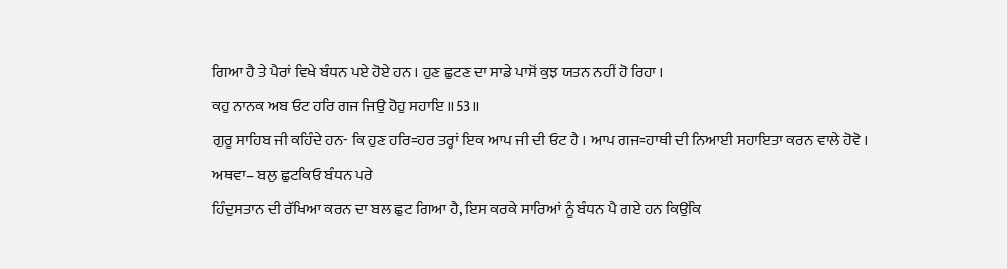ਗਿਆ ਹੈ ਤੇ ਪੈਰਾਂ ਵਿਖੇ ਬੰਧਨ ਪਏ ਹੋਏ ਹਨ । ਹੁਣ ਛੁਟਣ ਦਾ ਸਾਡੇ ਪਾਸੋਂ ਕੁਝ ਯਤਨ ਨਹੀਂ ਹੋ ਰਿਹਾ ।
ਕਹੁ ਨਾਨਕ ਅਬ ਓਟ ਹਰਿ ਗਜ ਜਿਉ ਹੋਹੁ ਸਹਾਇ ॥53॥
ਗੁਰੂ ਸਾਹਿਬ ਜੀ ਕਹਿੰਦੇ ਹਨ- ਕਿ ਹੁਣ ਹਰਿ=ਹਰ ਤਰ੍ਹਾਂ ਇਕ ਆਪ ਜੀ ਦੀ ਓਟ ਹੈ । ਆਪ ਗਜ=ਹਾਥੀ ਦੀ ਨਿਆਈ ਸਹਾਇਤਾ ਕਰਨ ਵਾਲੇ ਹੋਵੋ ।
ਅਥਵਾ– ਬਲੁ ਛੁਟਕਿਓ ਬੰਧਨ ਪਰੇ
ਹਿੰਦੁਸਤਾਨ ਦੀ ਰੱਖਿਆ ਕਰਨ ਦਾ ਬਲ ਛੁਟ ਗਿਆ ਹੈ, ਇਸ ਕਰਕੇ ਸਾਰਿਆਂ ਨੂੰ ਬੰਧਨ ਪੈ ਗਏ ਹਨ ਕਿਉਂਕਿ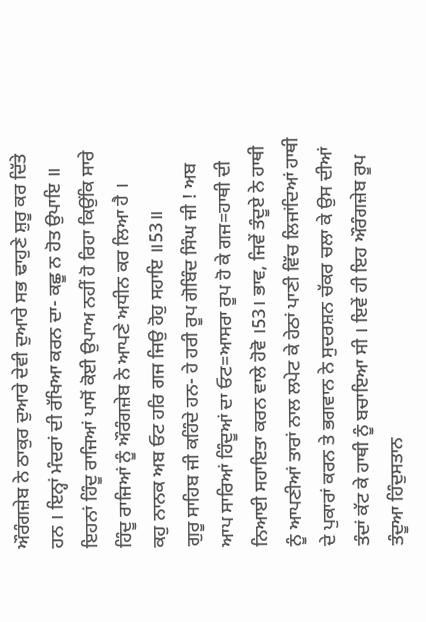ਔਰੰਗਜ਼ੇਬ ਨੇ ਠਾਕੁਰ ਦੁਆਰੇ ਦੇਵੀ ਦੁਆਰੇ ਸਭ ਢਾਹੁਣੇ ਸ਼ੁਰੂ ਕਰ ਦਿੱਤੇ ਹਨ । ਇਨ੍ਹਾਂ ਮੰਦਰਾਂ ਦੀ ਰੱਖਿਆ ਕਰਨ ਦਾ- ਕਛੂ ਨ ਹੋਤ ਉਪਾਇ ॥ ਇਹਨਾਂ ਹਿੰਦੂ ਰਾਜਿਆਂ ਪਾਸੋਂ ਕੋਈ ਉਪਾਅ ਨਹੀਂ ਹੋ ਰਿਹਾ ਕਿਉਂਕਿ ਸਾਰੇ ਹਿੰਦੂ ਰਾਜਿਆਂ ਨੂੰ ਔਰੰਗਜ਼ੇਬ ਨੇ ਆਪਣੇ ਅਧੀਨ ਕਰ ਲਿਆ ਹੈ ।
ਕਹੁ ਨਾਨਕ ਅਬ ਓਟ ਹਰਿ ਗਜ ਜਿਉ ਹੋਹੁ ਸਹਾਇ ॥53॥
ਗੁਰੂ ਸਾਹਿਬ ਜੀ ਕਹਿੰਦੇ ਹਨ- ਹੇ ਹਰੀ ਰੂਪ ਗੋਬਿੰਦ ਸਿੰਘ ਜੀ ! ਅਬ ਆਪ ਸਾਰਿਆਂ ਹਿੰਦੂਆਂ ਦਾ ਓਟ=ਆਸਰਾ ਰੂਪ ਹੋ ਕੇ ਗਜ=ਹਾਥੀ ਦੀ ਨਿਆਈ ਸਹਾਇਤਾ ਕਰਨ ਵਾਲੇ ਹੋਵੋ ।53। ਭਾਵ, ਜਿਵੇਂ ਤੰਦੂਏ ਨੇ ਹਾਥੀ ਨੂੰ ਆਪਣੀਆਂ ਤਾਰਾਂ ਨਾਲ ਲਪੇਟ ਕੇ ਹੇਠਾਂ ਪਾਣੀ ਵਿੱਚ ਲਿਜਾਂਦਿਆਂ ਹਾਥੀ ਦੇ ਪੁਕਾਰਾਂ ਕਰਨ ਤੇ ਭਗਵਾਨ ਨੇ ਸੁਦਰਸ਼ਨ ਚੱਕਰ ਚਲਾ ਕੇ ਉਸ ਦੀਆਂ ਤੰਦਾਂ ਕੱਟ ਕੇ ਹਾਥੀ ਨੂੰ ਬਚਾਇਆ ਸੀ । ਇਵੇਂ ਹੀ ਇਹ ਔਰੰਗਜ਼ੇਬ ਰੂਪ ਤੰਦੂਆ ਹਿੰਦੁਸਤਾਨ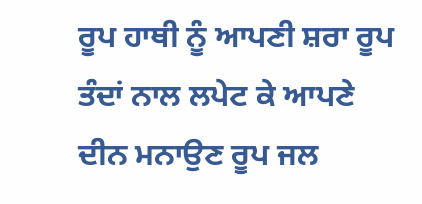ਰੂਪ ਹਾਥੀ ਨੂੰ ਆਪਣੀ ਸ਼ਰਾ ਰੂਪ ਤੰਦਾਂ ਨਾਲ ਲਪੇਟ ਕੇ ਆਪਣੇ ਦੀਨ ਮਨਾਉਣ ਰੂਪ ਜਲ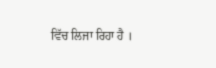ਵਿੱਚ ਲਿਜਾ ਰਿਹਾ ਹੈ ।